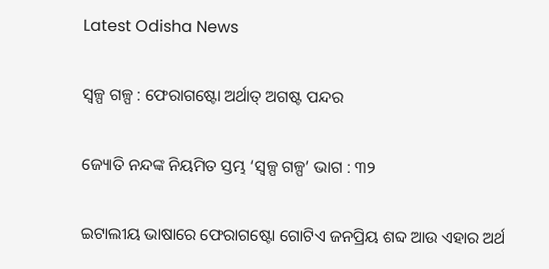Latest Odisha News

ସ୍ୱଳ୍ପ ଗଳ୍ପ : ଫେରାଗଷ୍ଟୋ ଅର୍ଥାତ୍ ଅଗଷ୍ଟ ପନ୍ଦର

ଜ୍ୟୋତି ନନ୍ଦଙ୍କ ନିୟମିତ ସ୍ତମ୍ଭ ‘ସ୍ୱଳ୍ପ ଗଳ୍ପ’ ଭାଗ : ୩୨

ଇଟାଲୀୟ ଭାଷାରେ ଫେରାଗଷ୍ଟୋ ଗୋଟିଏ ଜନପ୍ରିୟ ଶବ୍ଦ ଆଉ ଏହାର ଅର୍ଥ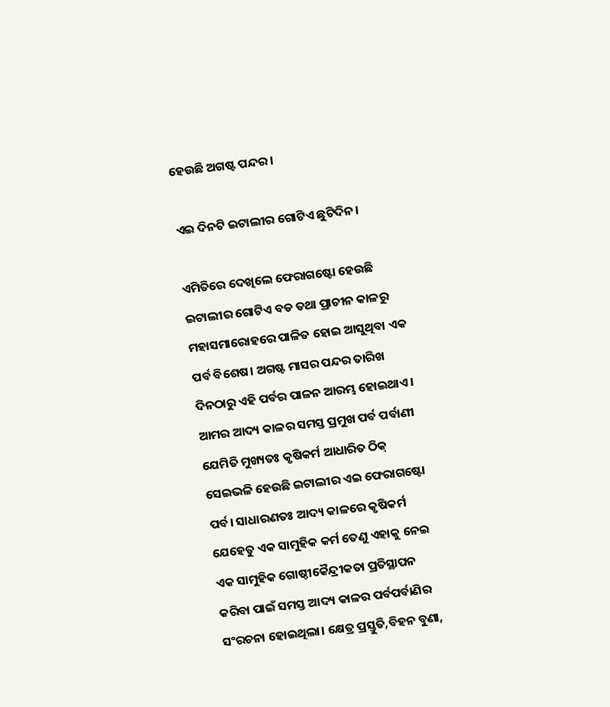ହେଉଛି ଅଗଷ୍ଟ ପନ୍ଦର।

ଏଇ ଦିନଟି ଇଟାଲୀର ଗୋଟିଏ ଛୁଟିଦିନ।

ଏମିତିରେ ଦେଖିଲେ ଫେରାଗଷ୍ଟୋ ହେଉଛି ଇଟାଲୀର ଗୋଟିଏ ବଡ ତଥା ପ୍ରାଚୀନ କାଳରୁ ମହାସମାରୋହରେ ପାଳିତ ହୋଇ ଆସୁଥିବା ଏକ ପର୍ବ ବିଶେଷ। ଅଗଷ୍ଟ ମାସର ପନ୍ଦର ତାରିଖ ଦିନଠାରୁ ଏହି ପର୍ବର ପାଳନ ଆରମ୍ଭ ହୋଇଥାଏ । ଆମର ଆଦ୍ୟ କାଳର ସମସ୍ତ ପ୍ରମୁଖ ପର୍ବ ପର୍ବାଣୀ ଯେମିତି ମୁଖ୍ୟତଃ କୃଷିକର୍ମ ଆଧାରିତ ଠିକ୍ ସେଇଭଳି ହେଉଛି ଇଟାଲୀର ଏଇ ଫେରାଗଷ୍ଟୋ ପର୍ବ। ସାଧାରଣତଃ ଆଦ୍ୟ କାଳରେ କୃଷିକର୍ମ ଯେହେତୁ ଏକ ସାମୁହିକ କର୍ମ ତେଣୁ ଏହାକୁ ନେଇ ଏକ ସାମୁହିକ ଗୋଷ୍ଠୀକୈନ୍ଦ୍ରୀକତା ପ୍ରତିସ୍ଥାପନ କରିବା ପାଇଁ ସମସ୍ତ ଆଦ୍ୟ କାଳର ପର୍ବପର୍ବାଣିର ସଂରଚନା ହୋଇଥିଲା। କ୍ଷେତ୍ର ପ୍ରସ୍ତୁତି,ବିହନ ବୁଣା,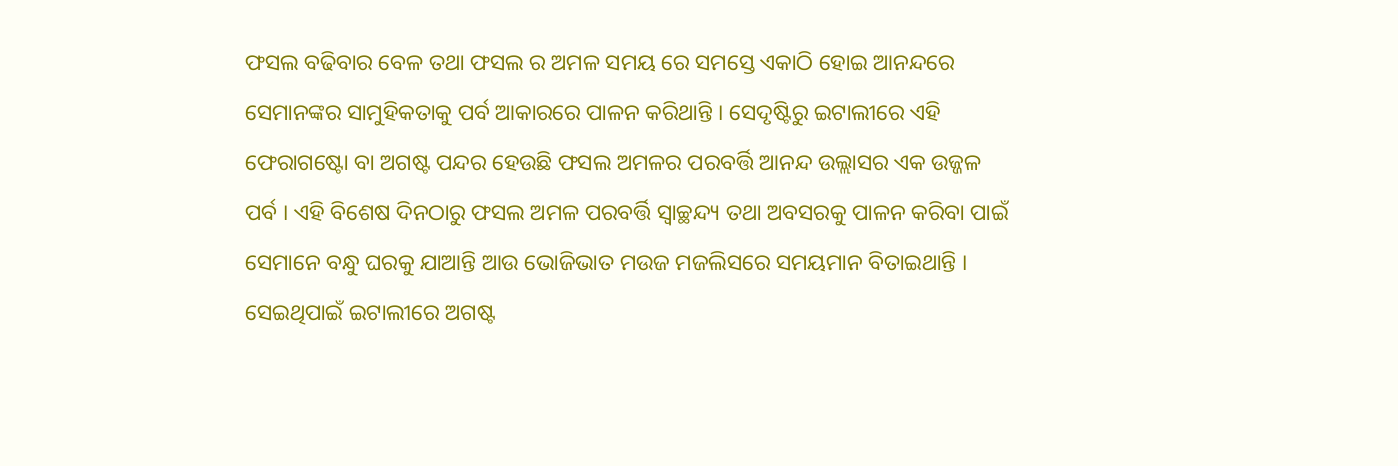ଫସଲ ବଢିବାର ବେଳ ତଥା ଫସଲ ର ଅମଳ ସମୟ ରେ ସମସ୍ତେ ଏକାଠି ହୋଇ ଆନନ୍ଦରେ ସେମାନଙ୍କର ସାମୁହିକତାକୁ ପର୍ବ ଆକାରରେ ପାଳନ କରିଥାନ୍ତି । ସେଦୃଷ୍ଟିରୁ ଇଟାଲୀରେ ଏହି ଫେରାଗଷ୍ଟୋ ବା ଅଗଷ୍ଟ ପନ୍ଦର ହେଉଛି ଫସଲ ଅମଳର ପରବର୍ତ୍ତି ଆନନ୍ଦ ଉଲ୍ଲାସର ଏକ ଉଜ୍ଜଳ ପର୍ବ । ଏହି ବିଶେଷ ଦିନଠାରୁ ଫସଲ ଅମଳ ପରବର୍ତ୍ତି ସ୍ୱାଚ୍ଛନ୍ଦ୍ୟ ତଥା ଅବସରକୁ ପାଳନ କରିବା ପାଇଁ ସେମାନେ ବନ୍ଧୁ ଘରକୁ ଯାଆନ୍ତି ଆଉ ଭୋଜିଭାତ ମଉଜ ମଜଲିସରେ ସମୟମାନ ବିତାଇଥାନ୍ତି । ସେଇଥିପାଇଁ ଇଟାଲୀରେ ଅଗଷ୍ଟ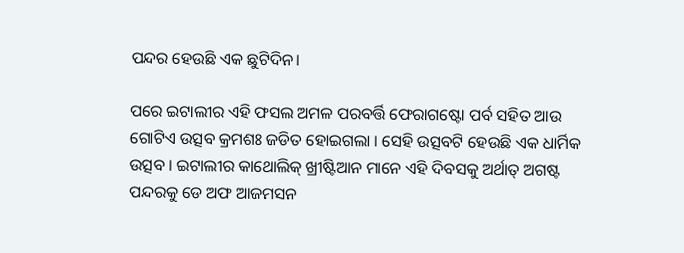ପନ୍ଦର ହେଉଛି ଏକ ଛୁଟିଦିନ।

ପରେ ଇଟାଲୀର ଏହି ଫସଲ ଅମଳ ପରବର୍ତ୍ତି ଫେରାଗଷ୍ଟୋ ପର୍ବ ସହିତ ଆଉ ଗୋଟିଏ ଉତ୍ସବ କ୍ରମଶଃ ଜଡିତ ହୋଇଗଲା । ସେହି ଉତ୍ସବଟି ହେଉଛି ଏକ ଧାର୍ମିକ ଉତ୍ସବ । ଇଟାଲୀର କାଥୋଲିକ୍ ଖ୍ରୀଷ୍ଟିଆନ ମାନେ ଏହି ଦିବସକୁ ଅର୍ଥାତ୍ ଅଗଷ୍ଟ ପନ୍ଦରକୁ ଡେ ଅଫ ଆଜମସନ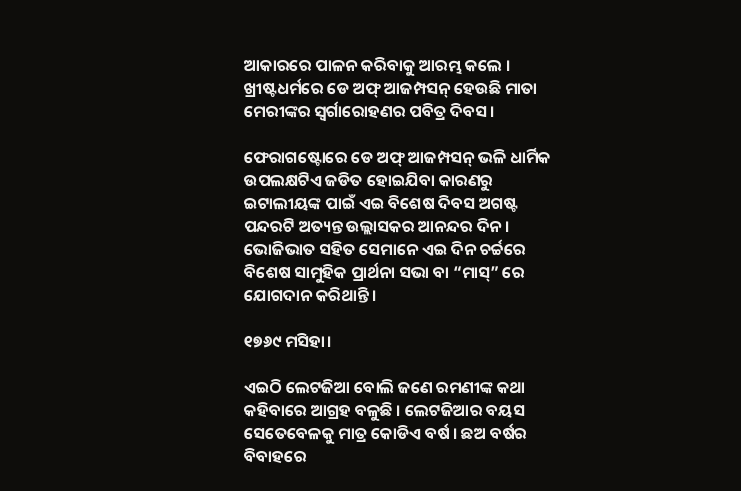ଆକାରରେ ପାଳନ କରିବାକୁ ଆରମ୍ଭ କଲେ । ଖ୍ରୀଷ୍ଟଧର୍ମରେ ଡେ ଅଫ୍ ଆଜମ୍ପସନ୍ ହେଉଛି ମାତା ମେରୀଙ୍କର ସ୍ୱର୍ଗାରୋହଣର ପବିତ୍ର ଦିବସ ।

ଫେରାଗଷ୍ଟୋରେ ଡେ ଅଫ୍ ଆଜମ୍ପସନ୍ ଭଳି ଧାର୍ମିକ ଉପଲକ୍ଷଟିଏ ଜଡିତ ହୋଇଯିବା କାରଣରୁ ଇଟାଲୀୟଙ୍କ ପାଇଁ ଏଇ ବିଶେଷ ଦିବସ ଅଗଷ୍ଟ ପନ୍ଦରଟି ଅତ୍ୟନ୍ତ ଉଲ୍ଲାସକର ଆନନ୍ଦର ଦିନ । ଭୋଜିଭାତ ସହିତ ସେମାନେ ଏଇ ଦିନ ଚର୍ଚ୍ଚରେ ବିଶେଷ ସାମୁହିକ ପ୍ରାର୍ଥନା ସଭା ବା “ମାସ୍” ରେ ଯୋଗଦାନ କରିଥାନ୍ତି ।

୧୭୬୯ ମସିହା।

ଏଇଠି ଲେଟଜିଆ ବୋଲି ଜଣେ ରମଣୀଙ୍କ କଥା କହିବାରେ ଆଗ୍ରହ ବଳୁଛି । ଲେଟଜିଆର ବୟସ ସେତେବେଳକୁ ମାତ୍ର କୋଡିଏ ବର୍ଷ । ଛଅ ବର୍ଷର ବିବାହରେ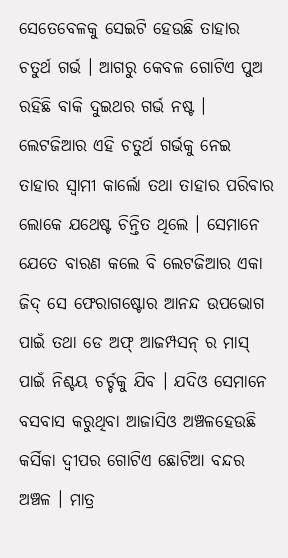ସେତେବେଳକୁ ସେଇଟି ହେଉଛି ତାହାର ଚତୁର୍ଥ ଗର୍ଭ । ଆଗରୁ କେବଳ ଗୋଟିଏ ପୁଅ ରହିଛି ବାକି ଦୁଇଥର ଗର୍ଭ ନଷ୍ଟ । ଲେଟଜିଆର ଏହି ଚତୁର୍ଥ ଗର୍ଭକୁ ନେଇ ତାହାର ସ୍ୱାମୀ କାର୍ଲୋ ତଥା ତାହାର ପରିବାର ଲୋକେ ଯଥେଷ୍ଟ ଚିନ୍ତିତ ଥିଲେ । ସେମାନେ ଯେତେ ବାରଣ କଲେ ବି ଲେଟଜିଆର ଏକା ଜିଦ୍ ସେ ଫେରାଗଷ୍ଟୋର ଆନନ୍ଦ ଉପଭୋଗ ପାଇଁ ତଥା ଡେ ଅଫ୍ ଆଜମ୍ପସନ୍ ର ମାସ୍ ପାଇଁ ନିଶ୍ଚୟ ଚର୍ଚ୍ଚକୁ ଯିବ । ଯଦିଓ ସେମାନେ ବସବାସ କରୁଥିବା ଆଜାସିଓ ଅଞ୍ଚଳହେଉଛି କର୍ସିକା ଦ୍ୱୀପର ଗୋଟିଏ ଛୋଟିଆ ବନ୍ଦର ଅଞ୍ଚଳ । ମାତ୍ର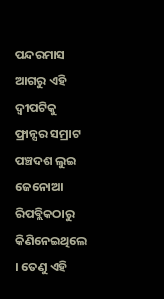ପନ୍ଦରମାସ ଆଗରୁ ଏହି ଦ୍ୱୀପଟିକୁ ଫ୍ରାନ୍ସର ସମ୍ରାଟ ପଞ୍ଚଦଶ ଲୁଇ ଜେନୋଆ ରିପବ୍ଲିକଠାରୁ କିଣିନେଇଥିଲେ । ତେଣୁ ଏହି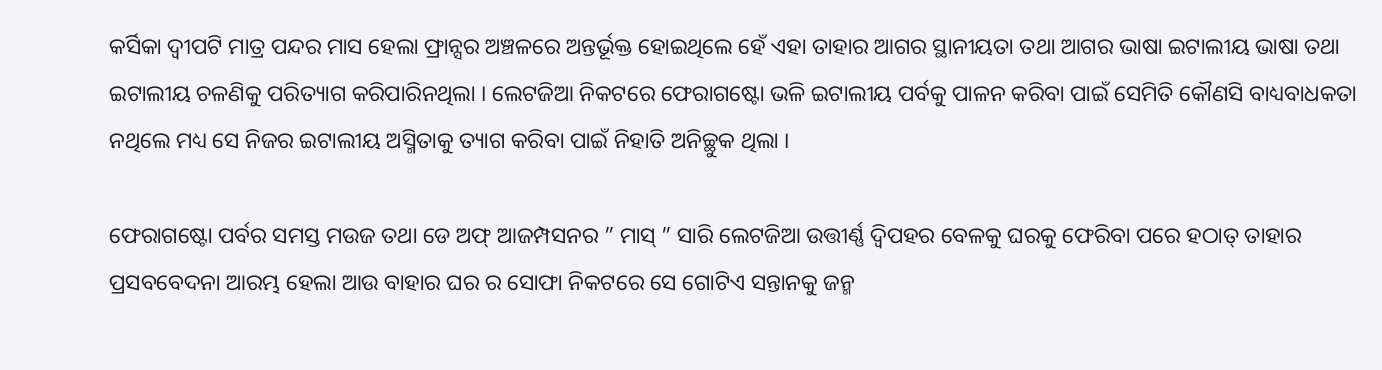କର୍ସିକା ଦ୍ୱୀପଟି ମାତ୍ର ପନ୍ଦର ମାସ ହେଲା ଫ୍ରାନ୍ସର ଅଞ୍ଚଳରେ ଅନ୍ତର୍ଭୂକ୍ତ ହୋଇଥିଲେ ହେଁ ଏହା ତାହାର ଆଗର ସ୍ଥାନୀୟତା ତଥା ଆଗର ଭାଷା ଇଟାଲୀୟ ଭାଷା ତଥା ଇଟାଲୀୟ ଚଳଣିକୁ ପରିତ୍ୟାଗ କରିପାରିନଥିଲା । ଲେଟଜିଆ ନିକଟରେ ଫେରାଗଷ୍ଟୋ ଭଳି ଇଟାଲୀୟ ପର୍ବକୁ ପାଳନ କରିବା ପାଇଁ ସେମିତି କୌଣସି ବାଧ୍ୟବାଧକତା ନଥିଲେ ମଧ୍ୟ ସେ ନିଜର ଇଟାଲୀୟ ଅସ୍ମିତାକୁ ତ୍ୟାଗ କରିବା ପାଇଁ ନିହାତି ଅନିଚ୍ଛୁକ ଥିଲା ।

ଫେରାଗଷ୍ଟୋ ପର୍ବର ସମସ୍ତ ମଉଜ ତଥା ଡେ ଅଫ୍ ଆଜମ୍ପସନର ” ମାସ୍ ” ସାରି ଲେଟଜିଆ ଉତ୍ତୀର୍ଣ୍ଣ ଦ୍ୱିପହର ବେଳକୁ ଘରକୁ ଫେରିବା ପରେ ହଠାତ୍ ତାହାର ପ୍ରସବବେଦନା ଆରମ୍ଭ ହେଲା ଆଉ ବାହାର ଘର ର ସୋଫା ନିକଟରେ ସେ ଗୋଟିଏ ସନ୍ତାନକୁ ଜନ୍ମ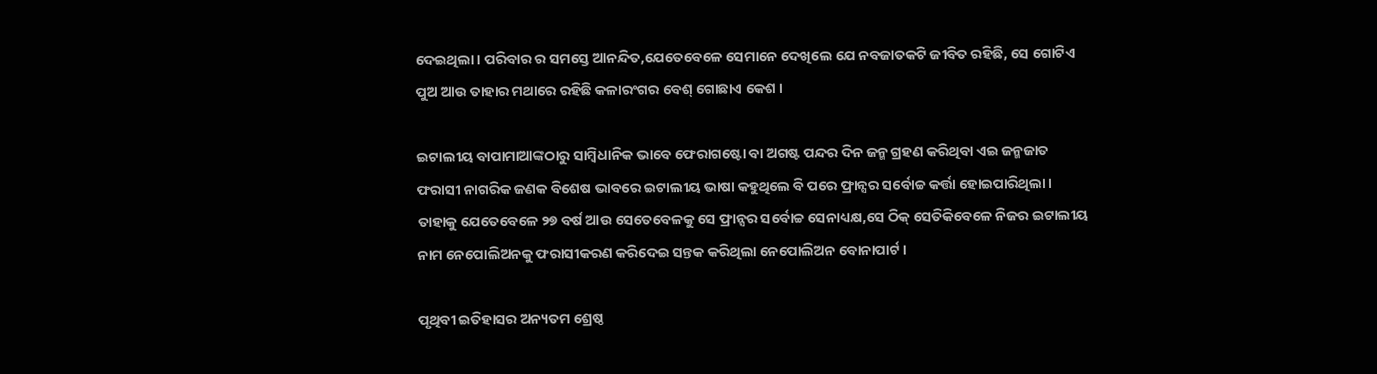ଦେଇଥିଲା । ପରିବାର ର ସମସ୍ତେ ଆନନ୍ଦିତ,ଯେତେବେଳେ ସେମାନେ ଦେଖିଲେ ଯେ ନବଜାତକଟି ଜୀବିତ ରହିଛି, ସେ ଗୋଟିଏ ପୁଅ ଆଉ ତାହାର ମଥାରେ ରହିଛି କଳାରଂଗର ବେଶ୍ ଗୋଛାଏ କେଶ ।

ଇଟାଲୀୟ ବାପାମାଆଙ୍କଠାରୁ ସାମ୍ବିଧାନିକ ଭାବେ ଫେରାଗଷ୍ଟୋ ବା ଅଗଷ୍ଟ ପନ୍ଦର ଦିନ ଜନ୍ମ ଗ୍ରହଣ କରିଥିବା ଏଇ ଜନ୍ମଜାତ ଫରାସୀ ନାଗରିକ ଜଣକ ବିଶେଷ ଭାବରେ ଇଟାଲୀୟ ଭାଷା କହୁଥିଲେ ବି ପରେ ଫ୍ରାନ୍ସର ସର୍ବୋଚ୍ଚ କର୍ତ୍ତା ହୋଇପାରିଥିଲା । ତାହାକୁ ଯେତେବେଳେ ୨୭ ବର୍ଷ ଆଉ ସେତେବେଳକୁ ସେ ଫ୍ରାନ୍ସର ସର୍ବୋଚ୍ଚ ସେନାଧ୍ୟକ୍ଷ,ସେ ଠିକ୍ ସେତିକିବେଳେ ନିଜର ଇଟାଲୀୟ ନାମ ନେପୋଲିଅନକୁ ଫରାସୀକରଣ କରିଦେଇ ସନ୍ତକ କରିଥିଲା ନେପୋଲିଅନ ବୋନାପାର୍ଟ ।

ପୃଥିବୀ ଇତିହାସର ଅନ୍ୟତମ ଶ୍ରେଷ୍ଠ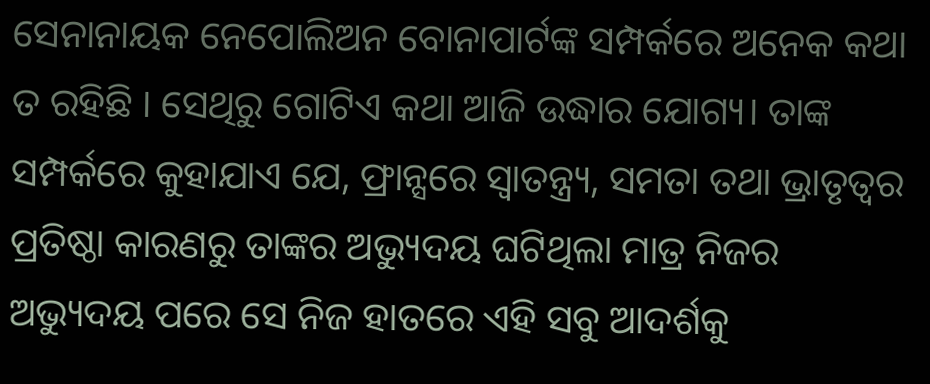ସେନାନାୟକ ନେପୋଲିଅନ ବୋନାପାର୍ଟଙ୍କ ସମ୍ପର୍କରେ ଅନେକ କଥା ତ ରହିଛି । ସେଥିରୁ ଗୋଟିଏ କଥା ଆଜି ଉଦ୍ଧାର ଯୋଗ୍ୟ। ତାଙ୍କ ସମ୍ପର୍କରେ କୁହାଯାଏ ଯେ, ଫ୍ରାନ୍ସରେ ସ୍ୱାତନ୍ତ୍ର୍ୟ, ସମତା ତଥା ଭ୍ରାତୃତ୍ୱର ପ୍ରତିଷ୍ଠା କାରଣରୁ ତାଙ୍କର ଅଭ୍ୟୁଦୟ ଘଟିଥିଲା ମାତ୍ର ନିଜର ଅଭ୍ୟୁଦୟ ପରେ ସେ ନିଜ ହାତରେ ଏହି ସବୁ ଆଦର୍ଶକୁ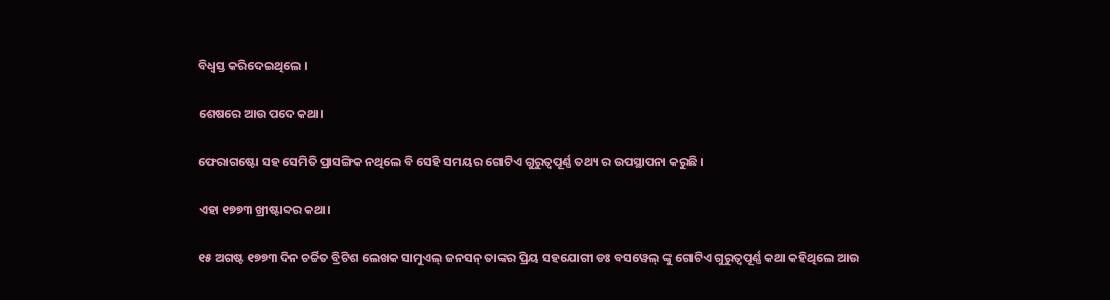ବିଧ୍ୱସ୍ତ କରିଦେଇଥିଲେ ।

ଶେଷରେ ଆଉ ପଦେ କଥା।

ଫେରାଗଷ୍ଟୋ ସହ ସେମିତି ପ୍ରାସଙ୍ଗିକ ନଥିଲେ ବି ସେହି ସମୟର ଗୋଟିଏ ଗୁରୁତ୍ୱପୂର୍ଣ୍ଣ ତଥ୍ୟ ର ଉପସ୍ଥାପନା କରୁଛି ।

ଏହା ୧୭୭୩ ଖ୍ରୀଷ୍ଟାବ୍ଦର କଥା।

୧୫ ଅଗଷ୍ଟ ୧୭୭୩ ଦିନ ଚର୍ଚ୍ଚିତ ବ୍ରିଟିଶ ଲେଖକ ସାମୁଏଲ୍ ଜନସନ୍ ତାଙ୍କର ପ୍ରିୟ ସହଯୋଗୀ ଡଃ ବସୱେଲ୍ ଙ୍କୁ ଗୋଟିଏ ଗୁରୁତ୍ୱପୂର୍ଣ୍ଣ କଥା କହିଥିଲେ ଆଉ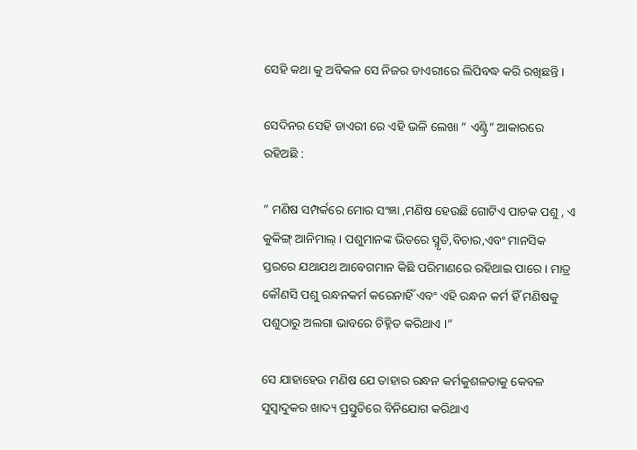ସେହି କଥା କୁ ଅବିକଳ ସେ ନିଜର ଡାଏରୀରେ ଲିପିବଦ୍ଧ କରି ରଖିଛନ୍ତି ।

ସେଦିନର ସେହି ଡାଏରୀ ରେ ଏହି ଭଳି ଲେଖା ” ଏଣ୍ଟ୍ରି” ଆକାରରେ ରହିଅଛି :

” ମଣିଷ ସମ୍ପର୍କରେ ମୋର ସଂଜ୍ଞା ,ମଣିଷ ହେଉଛି ଗୋଟିଏ ପାଚକ ପଶୁ , ଏ କୁକିଙ୍ଗ୍ ଆନିମାଲ୍ । ପଶୁମାନଙ୍କ ଭିତରେ ସ୍ମୃତି,ବିଚାର,ଏବଂ ମାନସିକ ସ୍ତରରେ ଯଥାଯଥ ଆବେଗମାନ କିଛି ପରିମାଣରେ ରହିଥାଇ ପାରେ । ମାତ୍ର କୌଣସି ପଶୁ ରନ୍ଧନକର୍ମ କରେନାହିଁ ଏବଂ ଏହି ରନ୍ଧନ କର୍ମ ହିଁ ମଣିଷକୁ ପଶୁଠାରୁ ଅଲଗା ଭାବରେ ଚିହ୍ନିତ କରିଥାଏ ।”

ସେ ଯାହାହେଉ ମଣିଷ ଯେ ତାହାର ରନ୍ଧନ କର୍ମକୁଶଳତାକୁ କେବଳ ସୁସ୍ୱାଦୁକର ଖାଦ୍ୟ ପ୍ରସ୍ତୁତିରେ ବିନିଯୋଗ କରିଥାଏ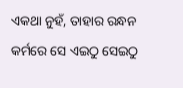ଏକଥା ନୁହଁ, ତାହାର ରନ୍ଧନ କର୍ମରେ ସେ ଏଇଠୁ ସେଇଠୁ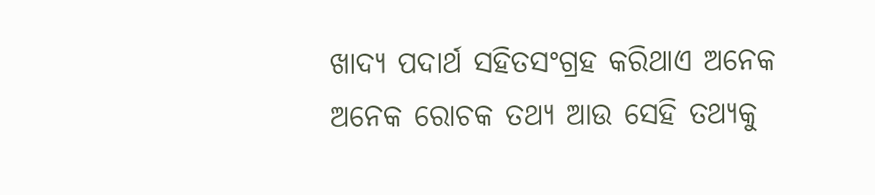ଖାଦ୍ୟ ପଦାର୍ଥ ସହିତସଂଗ୍ରହ କରିଥାଏ ଅନେକ ଅନେକ ରୋଚକ ତଥ୍ୟ ଆଉ ସେହି ତଥ୍ୟକୁ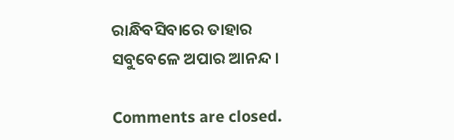ରାନ୍ଧିବସିବାରେ ତାହାର ସବୁବେଳେ ଅପାର ଆନନ୍ଦ ।

Comments are closed.